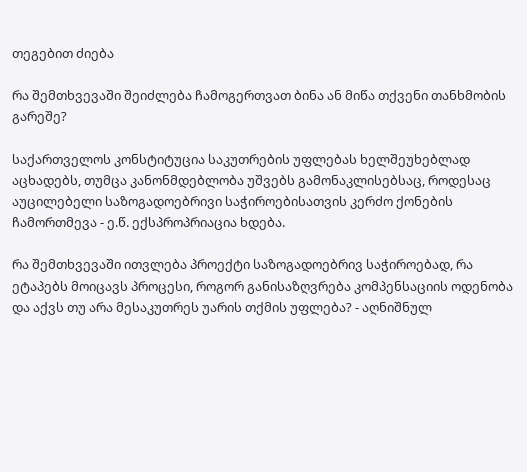თეგებით ძიება

რა შემთხვევაში შეიძლება ჩამოგერთვათ ბინა ან მიწა თქვენი თანხმობის გარეშე?

საქართველოს კონსტიტუცია საკუთრების უფლებას ხელშეუხებლად აცხადებს, თუმცა კანონმდებლობა უშვებს გამონაკლისებსაც, როდესაც აუცილებელი საზოგადოებრივი საჭიროებისათვის კერძო ქონების ჩამორთმევა - ე.წ. ექსპროპრიაცია ხდება.

რა შემთხვევაში ითვლება პროექტი საზოგადოებრივ საჭიროებად, რა ეტაპებს მოიცავს პროცესი, როგორ განისაზღვრება კომპენსაციის ოდენობა და აქვს თუ არა მესაკუთრეს უარის თქმის უფლება? - აღნიშნულ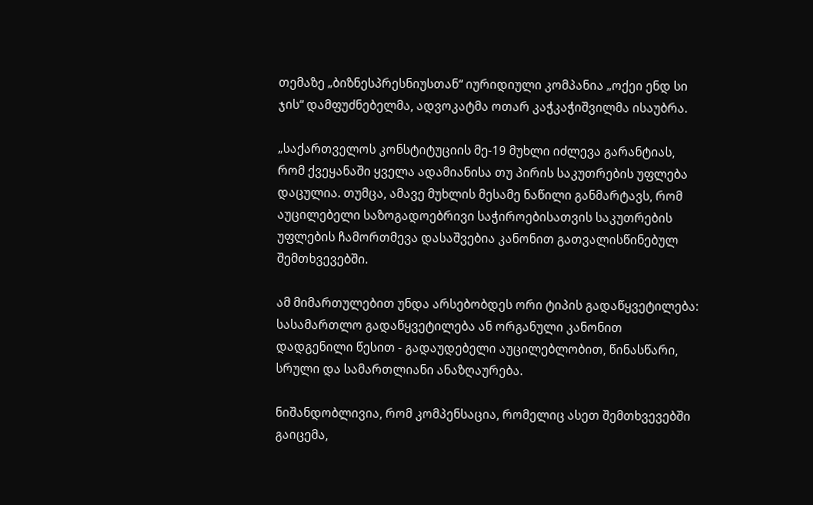თემაზე „ბიზნესპრესნიუსთან“ იურიდიული კომპანია „ოქეი ენდ სი ჯის“ დამფუძნებელმა, ადვოკატმა ოთარ კაჭკაჭიშვილმა ისაუბრა.

„საქართველოს კონსტიტუციის მე-19 მუხლი იძლევა გარანტიას, რომ ქვეყანაში ყველა ადამიანისა თუ პირის საკუთრების უფლება დაცულია. თუმცა, ამავე მუხლის მესამე ნაწილი განმარტავს, რომ აუცილებელი საზოგადოებრივი საჭიროებისათვის საკუთრების უფლების ჩამორთმევა დასაშვებია კანონით გათვალისწინებულ შემთხვევებში.

ამ მიმართულებით უნდა არსებობდეს ორი ტიპის გადაწყვეტილება: სასამართლო გადაწყვეტილება ან ორგანული კანონით დადგენილი წესით - გადაუდებელი აუცილებლობით, წინასწარი, სრული და სამართლიანი ანაზღაურება.

ნიშანდობლივია, რომ კომპენსაცია, რომელიც ასეთ შემთხვევებში გაიცემა,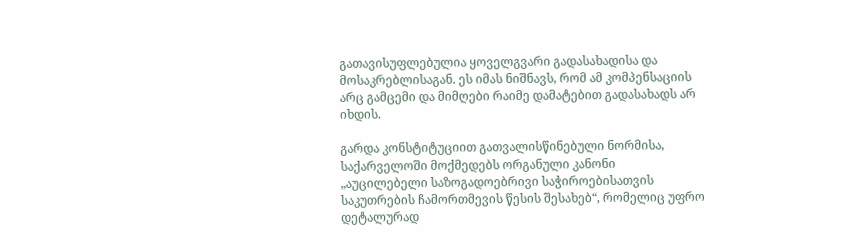გათავისუფლებულია ყოველგვარი გადასახადისა და მოსაკრებლისაგან. ეს იმას ნიშნავს, რომ ამ კომპენსაციის არც გამცემი და მიმღები რაიმე დამატებით გადასახადს არ იხდის.

გარდა კონსტიტუციით გათვალისწინებული ნორმისა, საქარველოში მოქმედებს ორგანული კანონი „აუცილებელი საზოგადოებრივი საჭიროებისათვის საკუთრების ჩამორთმევის წესის შესახებ“, რომელიც უფრო დეტალურად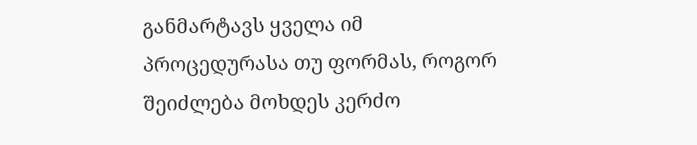განმარტავს ყველა იმ პროცედურასა თუ ფორმას, როგორ შეიძლება მოხდეს კერძო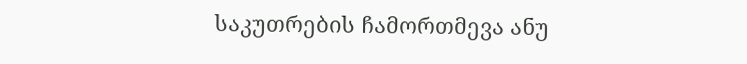საკუთრების ჩამორთმევა ანუ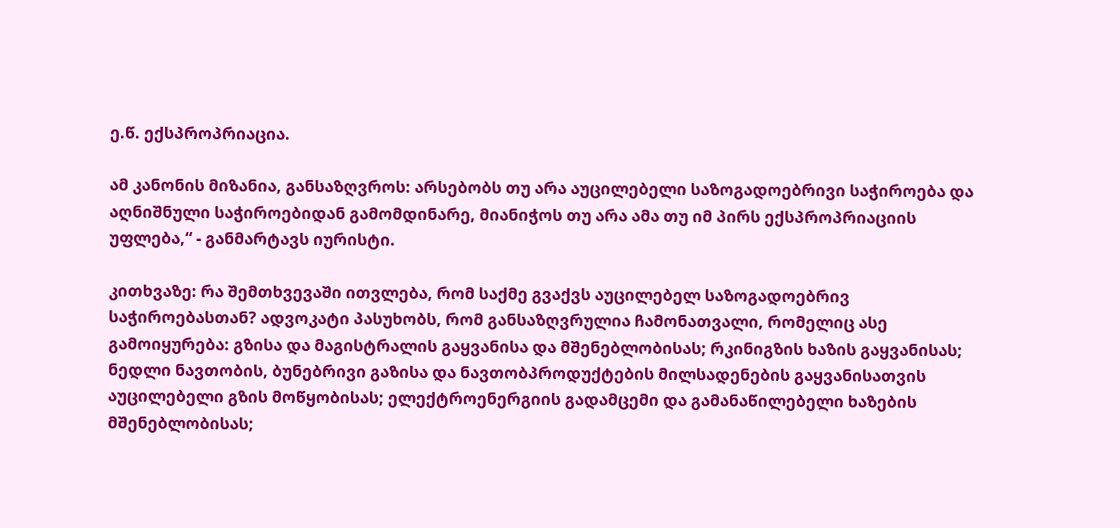ე.წ. ექსპროპრიაცია.

ამ კანონის მიზანია, განსაზღვროს: არსებობს თუ არა აუცილებელი საზოგადოებრივი საჭიროება და აღნიშნული საჭიროებიდან გამომდინარე, მიანიჭოს თუ არა ამა თუ იმ პირს ექსპროპრიაციის უფლება,“ - განმარტავს იურისტი.

კითხვაზე: რა შემთხვევაში ითვლება, რომ საქმე გვაქვს აუცილებელ საზოგადოებრივ საჭიროებასთან? ადვოკატი პასუხობს, რომ განსაზღვრულია ჩამონათვალი, რომელიც ასე გამოიყურება: გზისა და მაგისტრალის გაყვანისა და მშენებლობისას; რკინიგზის ხაზის გაყვანისას; ნედლი ნავთობის, ბუნებრივი გაზისა და ნავთობპროდუქტების მილსადენების გაყვანისათვის აუცილებელი გზის მოწყობისას; ელექტროენერგიის გადამცემი და გამანაწილებელი ხაზების მშენებლობისას;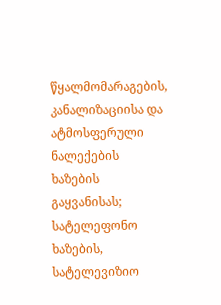წყალმომარაგების, კანალიზაციისა და ატმოსფერული ნალექების ხაზების გაყვანისას; სატელეფონო ხაზების, სატელევიზიო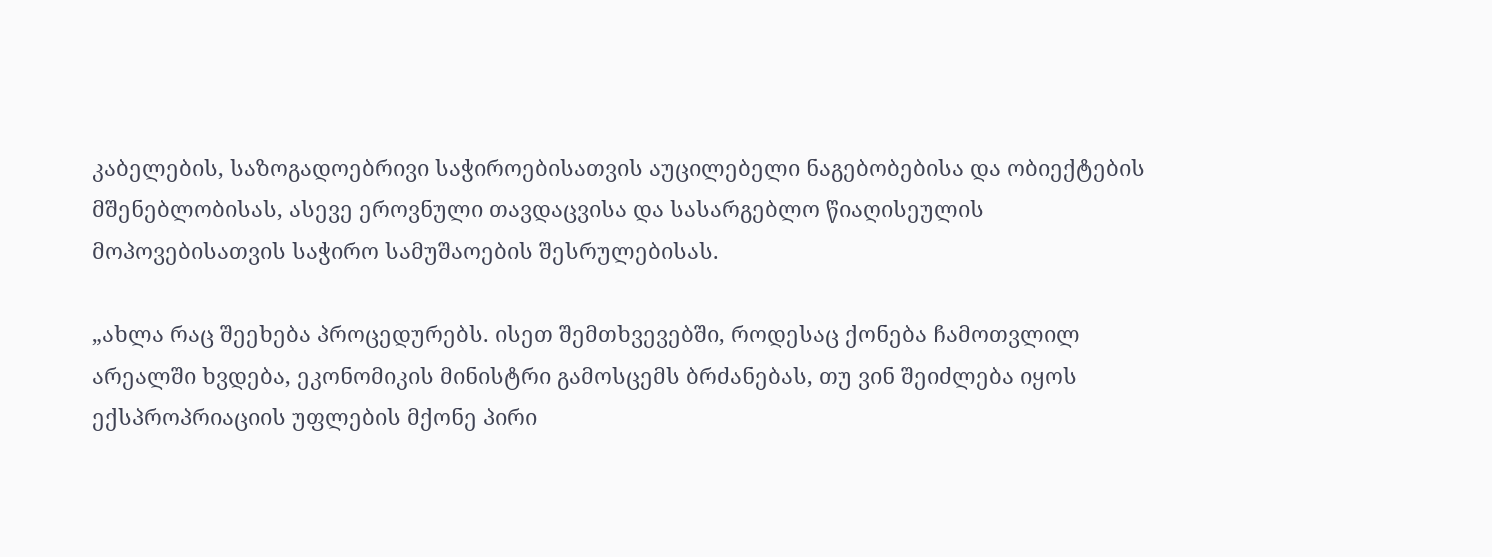კაბელების, საზოგადოებრივი საჭიროებისათვის აუცილებელი ნაგებობებისა და ობიექტების მშენებლობისას, ასევე ეროვნული თავდაცვისა და სასარგებლო წიაღისეულის მოპოვებისათვის საჭირო სამუშაოების შესრულებისას.

„ახლა რაც შეეხება პროცედურებს. ისეთ შემთხვევებში, როდესაც ქონება ჩამოთვლილ არეალში ხვდება, ეკონომიკის მინისტრი გამოსცემს ბრძანებას, თუ ვინ შეიძლება იყოს ექსპროპრიაციის უფლების მქონე პირი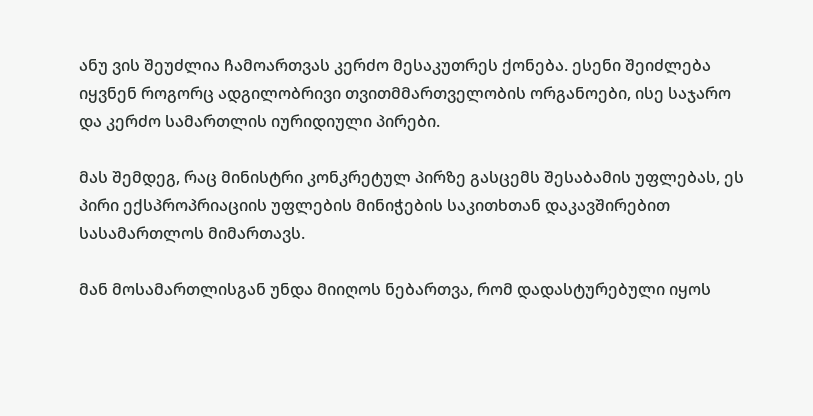ანუ ვის შეუძლია ჩამოართვას კერძო მესაკუთრეს ქონება. ესენი შეიძლება იყვნენ როგორც ადგილობრივი თვითმმართველობის ორგანოები, ისე საჯარო და კერძო სამართლის იურიდიული პირები.

მას შემდეგ, რაც მინისტრი კონკრეტულ პირზე გასცემს შესაბამის უფლებას, ეს პირი ექსპროპრიაციის უფლების მინიჭების საკითხთან დაკავშირებით სასამართლოს მიმართავს.

მან მოსამართლისგან უნდა მიიღოს ნებართვა, რომ დადასტურებული იყოს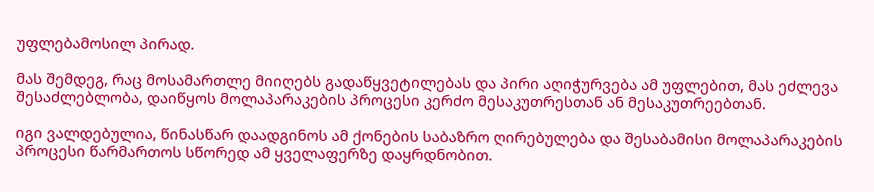უფლებამოსილ პირად.

მას შემდეგ, რაც მოსამართლე მიიღებს გადაწყვეტილებას და პირი აღიჭურვება ამ უფლებით, მას ეძლევა შესაძლებლობა, დაიწყოს მოლაპარაკების პროცესი კერძო მესაკუთრესთან ან მესაკუთრეებთან.

იგი ვალდებულია, წინასწარ დაადგინოს ამ ქონების საბაზრო ღირებულება და შესაბამისი მოლაპარაკების პროცესი წარმართოს სწორედ ამ ყველაფერზე დაყრდნობით.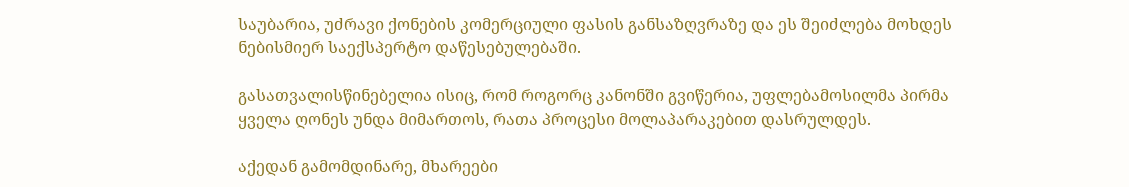საუბარია, უძრავი ქონების კომერციული ფასის განსაზღვრაზე და ეს შეიძლება მოხდეს ნებისმიერ საექსპერტო დაწესებულებაში.

გასათვალისწინებელია ისიც, რომ როგორც კანონში გვიწერია, უფლებამოსილმა პირმა ყველა ღონეს უნდა მიმართოს, რათა პროცესი მოლაპარაკებით დასრულდეს.

აქედან გამომდინარე, მხარეები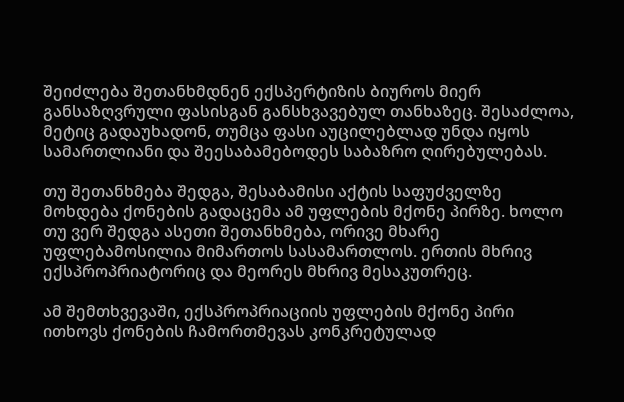შეიძლება შეთანხმდნენ ექსპერტიზის ბიუროს მიერ განსაზღვრული ფასისგან განსხვავებულ თანხაზეც. შესაძლოა, მეტიც გადაუხადონ, თუმცა ფასი აუცილებლად უნდა იყოს სამართლიანი და შეესაბამებოდეს საბაზრო ღირებულებას.

თუ შეთანხმება შედგა, შესაბამისი აქტის საფუძველზე მოხდება ქონების გადაცემა ამ უფლების მქონე პირზე. ხოლო თუ ვერ შედგა ასეთი შეთანხმება, ორივე მხარე უფლებამოსილია მიმართოს სასამართლოს. ერთის მხრივ ექსპროპრიატორიც და მეორეს მხრივ მესაკუთრეც.

ამ შემთხვევაში, ექსპროპრიაციის უფლების მქონე პირი ითხოვს ქონების ჩამორთმევას კონკრეტულად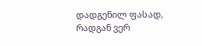დადგენილ ფასად, რადგან ვერ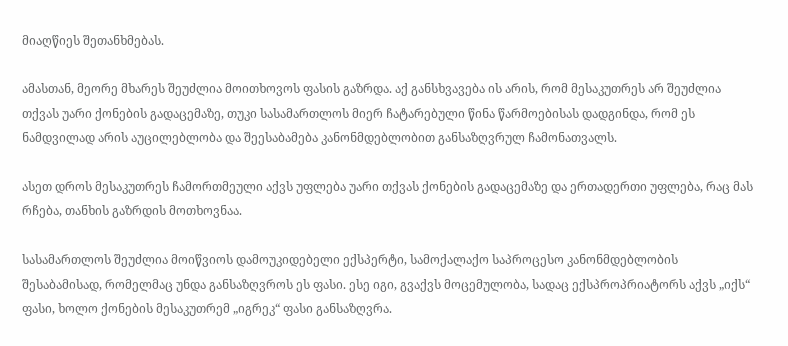მიაღწიეს შეთანხმებას.

ამასთან, მეორე მხარეს შეუძლია მოითხოვოს ფასის გაზრდა. აქ განსხვავება ის არის, რომ მესაკუთრეს არ შეუძლია თქვას უარი ქონების გადაცემაზე, თუკი სასამართლოს მიერ ჩატარებული წინა წარმოებისას დადგინდა, რომ ეს ნამდვილად არის აუცილებლობა და შეესაბამება კანონმდებლობით განსაზღვრულ ჩამონათვალს.

ასეთ დროს მესაკუთრეს ჩამორთმეული აქვს უფლება უარი თქვას ქონების გადაცემაზე და ერთადერთი უფლება, რაც მას რჩება, თანხის გაზრდის მოთხოვნაა.

სასამართლოს შეუძლია მოიწვიოს დამოუკიდებელი ექსპერტი, სამოქალაქო საპროცესო კანონმდებლობის შესაბამისად, რომელმაც უნდა განსაზღვროს ეს ფასი. ესე იგი, გვაქვს მოცემულობა, სადაც ექსპროპრიატორს აქვს „იქს“ ფასი, ხოლო ქონების მესაკუთრემ „იგრეკ“ ფასი განსაზღვრა.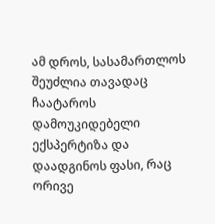ამ დროს, სასამართლოს შეუძლია თავადაც ჩაატაროს დამოუკიდებელი ექსპერტიზა და დაადგინოს ფასი, რაც ორივე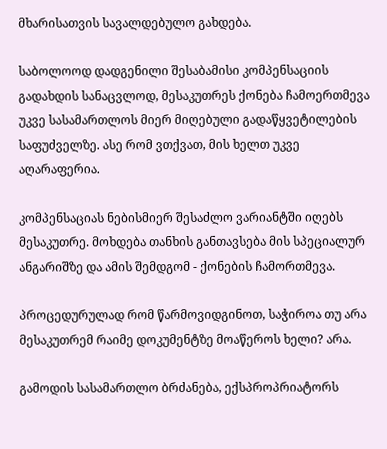მხარისათვის სავალდებულო გახდება.

საბოლოოდ დადგენილი შესაბამისი კომპენსაციის გადახდის სანაცვლოდ, მესაკუთრეს ქონება ჩამოერთმევა უკვე სასამართლოს მიერ მიღებული გადაწყვეტილების საფუძველზე. ასე რომ ვთქვათ, მის ხელთ უკვე აღარაფერია.

კომპენსაციას ნებისმიერ შესაძლო ვარიანტში იღებს მესაკუთრე. მოხდება თანხის განთავსება მის სპეციალურ ანგარიშზე და ამის შემდგომ - ქონების ჩამორთმევა.

პროცედურულად რომ წარმოვიდგინოთ, საჭიროა თუ არა მესაკუთრემ რაიმე დოკუმენტზე მოაწეროს ხელი? არა.

გამოდის სასამართლო ბრძანება, ექსპროპრიატორს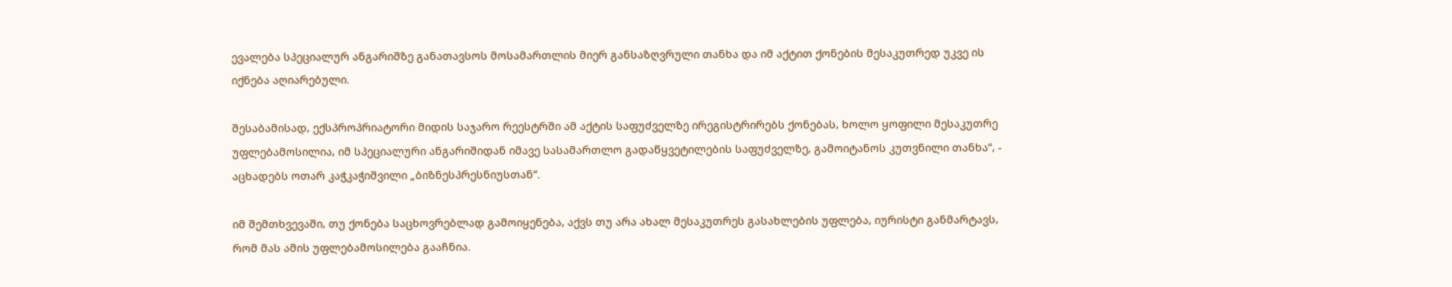ევალება სპეციალურ ანგარიშზე განათავსოს მოსამართლის მიერ განსაზღვრული თანხა და იმ აქტით ქონების მესაკუთრედ უკვე ის იქნება აღიარებული.

შესაბამისად, ექსპროპრიატორი მიდის საჯარო რეესტრში ამ აქტის საფუძველზე ირეგისტრირებს ქონებას, ხოლო ყოფილი მესაკუთრე უფლებამოსილია, იმ სპეციალური ანგარიშიდან იმავე სასამართლო გადაწყვეტილების საფუძველზე, გამოიტანოს კუთვნილი თანხა“, - აცხადებს ოთარ კაჭკაჭიშვილი „ბიზნესპრესნიუსთან“.

იმ შემთხვევაში, თუ ქონება საცხოვრებლად გამოიყენება, აქვს თუ არა ახალ მესაკუთრეს გასახლების უფლება, იურისტი განმარტავს, რომ მას ამის უფლებამოსილება გააჩნია.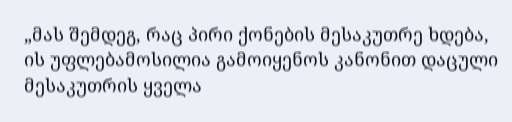„მას შემდეგ, რაც პირი ქონების მესაკუთრე ხდება, ის უფლებამოსილია გამოიყენოს კანონით დაცული მესაკუთრის ყველა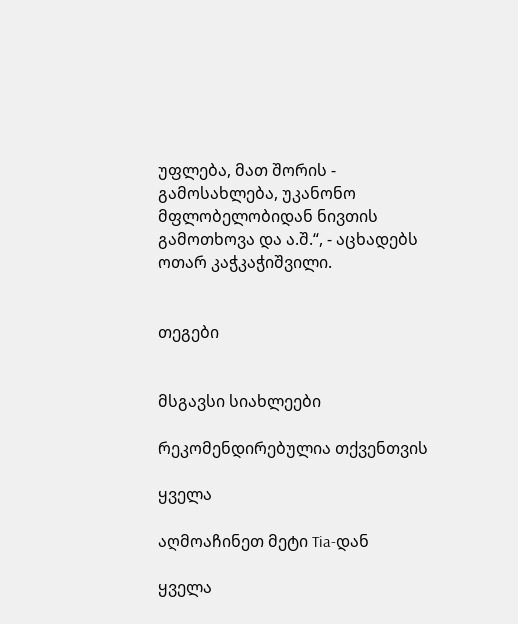უფლება, მათ შორის - გამოსახლება, უკანონო მფლობელობიდან ნივთის გამოთხოვა და ა.შ.“, - აცხადებს ოთარ კაჭკაჭიშვილი.


თეგები


მსგავსი სიახლეები

რეკომენდირებულია თქვენთვის

ყველა

აღმოაჩინეთ მეტი Tia-დან

ყველა